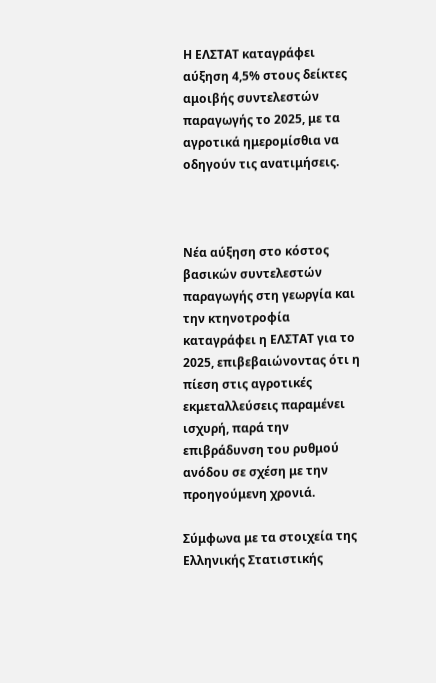Η ΕΛΣΤΑΤ καταγράφει αύξηση 4,5% στους δείκτες αμοιβής συντελεστών παραγωγής το 2025, με τα αγροτικά ημερομίσθια να οδηγούν τις ανατιμήσεις.



Νέα αύξηση στο κόστος βασικών συντελεστών παραγωγής στη γεωργία και την κτηνοτροφία καταγράφει η ΕΛΣΤΑΤ για το 2025, επιβεβαιώνοντας ότι η πίεση στις αγροτικές εκμεταλλεύσεις παραμένει ισχυρή, παρά την επιβράδυνση του ρυθμού ανόδου σε σχέση με την προηγούμενη χρονιά.

Σύμφωνα με τα στοιχεία της Ελληνικής Στατιστικής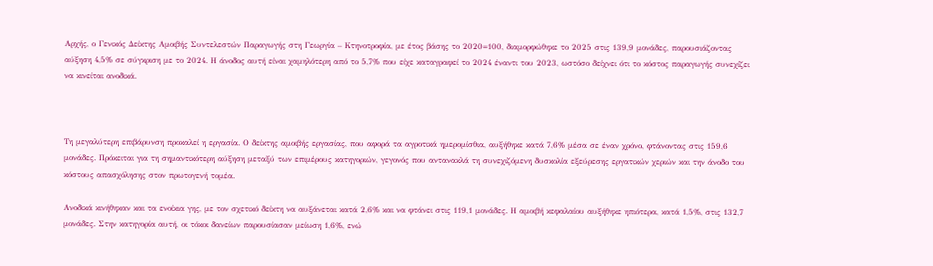Αρχής, ο Γενικός Δείκτης Αμοιβής Συντελεστών Παραγωγής στη Γεωργία – Κτηνοτροφία, με έτος βάσης το 2020=100, διαμορφώθηκε το 2025 στις 139,9 μονάδες, παρουσιάζοντας αύξηση 4,5% σε σύγκριση με το 2024. Η άνοδος αυτή είναι χαμηλότερη από το 5,7% που είχε καταγραφεί το 2024 έναντι του 2023, ωστόσο δείχνει ότι το κόστος παραγωγής συνεχίζει να κινείται ανοδικά.



Τη μεγαλύτερη επιβάρυνση προκαλεί η εργασία. Ο δείκτης αμοιβής εργασίας, που αφορά τα αγροτικά ημερομίσθια, αυξήθηκε κατά 7,6% μέσα σε έναν χρόνο, φτάνοντας στις 159,6 μονάδες. Πρόκειται για τη σημαντικότερη αύξηση μεταξύ των επιμέρους κατηγοριών, γεγονός που αντανακλά τη συνεχιζόμενη δυσκολία εξεύρεσης εργατικών χεριών και την άνοδο του κόστους απασχόλησης στον πρωτογενή τομέα.

Ανοδικά κινήθηκαν και τα ενοίκια γης, με τον σχετικό δείκτη να αυξάνεται κατά 2,6% και να φτάνει στις 119,1 μονάδες. Η αμοιβή κεφαλαίου αυξήθηκε ηπιότερα, κατά 1,5%, στις 132,7 μονάδες. Στην κατηγορία αυτή, οι τόκοι δανείων παρουσίασαν μείωση 1,6%, ενώ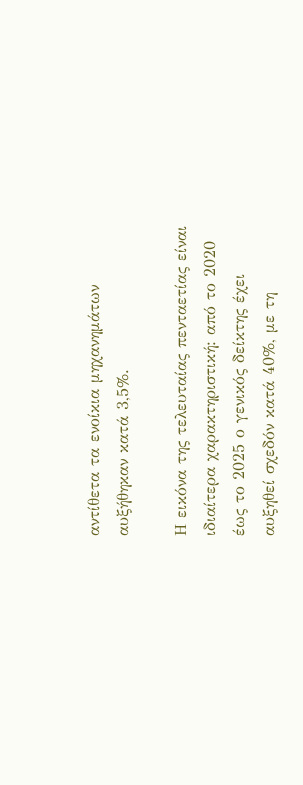αντίθετα τα ενοίκια μηχανημάτων αυξήθηκαν κατά 3,5%.

Η εικόνα της τελευταίας πενταετίας είναι ιδιαίτερα χαρακτηριστική: από το 2020 έως το 2025 ο γενικός δείκτης έχει αυξηθεί σχεδόν κατά 40%, με τη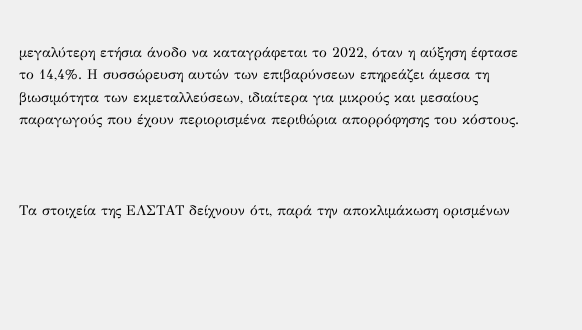μεγαλύτερη ετήσια άνοδο να καταγράφεται το 2022, όταν η αύξηση έφτασε το 14,4%. Η συσσώρευση αυτών των επιβαρύνσεων επηρεάζει άμεσα τη βιωσιμότητα των εκμεταλλεύσεων, ιδιαίτερα για μικρούς και μεσαίους παραγωγούς που έχουν περιορισμένα περιθώρια απορρόφησης του κόστους.



Τα στοιχεία της ΕΛΣΤΑΤ δείχνουν ότι, παρά την αποκλιμάκωση ορισμένων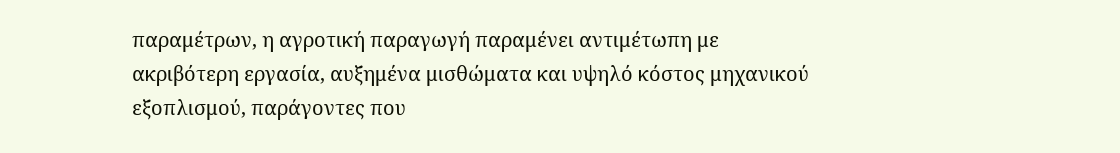παραμέτρων, η αγροτική παραγωγή παραμένει αντιμέτωπη με ακριβότερη εργασία, αυξημένα μισθώματα και υψηλό κόστος μηχανικού εξοπλισμού, παράγοντες που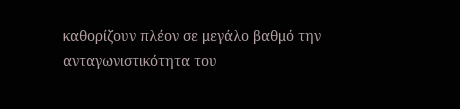καθορίζουν πλέον σε μεγάλο βαθμό την ανταγωνιστικότητα του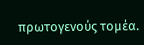πρωτογενούς τομέα.